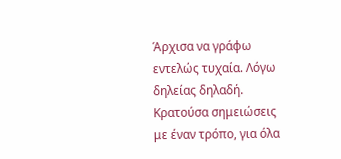Άρχισα να γράφω εντελώς τυχαία. Λόγω δηλείας δηλαδή. Κρατούσα σημειώσεις με έναν τρόπο, για όλα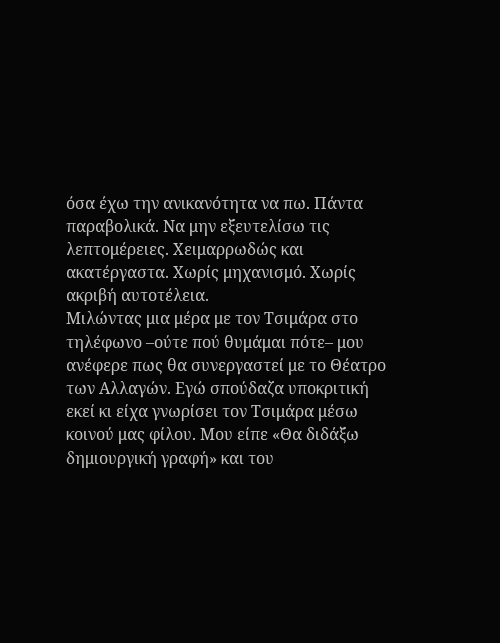όσα έχω την ανικανότητα να πω. Πάντα παραβολικά. Να μην εξευτελίσω τις λεπτομέρειες. Χειμαρρωδώς και ακατέργαστα. Χωρίς μηχανισμό. Χωρίς ακριβή αυτοτέλεια.
Μιλώντας μια μέρα με τον Τσιμάρα στο τηλέφωνο –ούτε πού θυμάμαι πότε– μου ανέφερε πως θα συνεργαστεί με το Θέατρο των Αλλαγών. Εγώ σπούδαζα υποκριτική εκεί κι είχα γνωρίσει τον Τσιμάρα μέσω κοινού μας φίλου. Μου είπε «Θα διδάξω δημιουργική γραφή» και του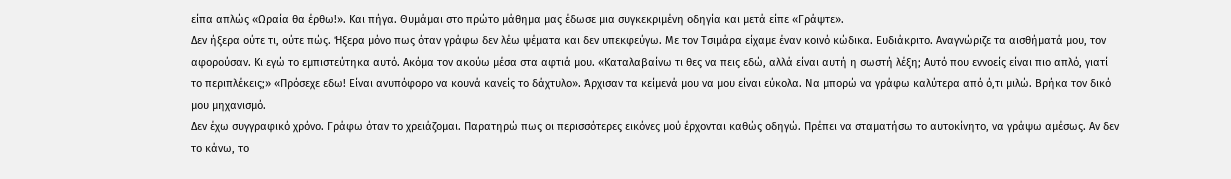είπα απλώς «Ωραία θα έρθω!». Και πήγα. Θυμάμαι στο πρώτο μάθημα μας έδωσε μια συγκεκριμένη οδηγία και μετά είπε «Γράψτε».
Δεν ήξερα ούτε τι, ούτε πώς. Ήξερα μόνο πως όταν γράφω δεν λέω ψέματα και δεν υπεκφεύγω. Με τον Τσιμάρα είχαμε έναν κοινό κώδικα. Ευδιάκριτο. Αναγνώριζε τα αισθήματά μου, τον αφορούσαν. Κι εγώ το εμπιστεύτηκα αυτό. Ακόμα τον ακούω μέσα στα αφτιά μου. «Καταλαβαίνω τι θες να πεις εδώ, αλλά είναι αυτή η σωστή λέξη; Αυτό που εννοείς είναι πιο απλό, γιατί το περιπλέκεις;» «Πρόσεχε εδω! Είναι ανυπόφορο να κουνά κανείς το δάχτυλο». Άρχισαν τα κείμενά μου να μου είναι εύκολα. Να μπορώ να γράφω καλύτερα από ό,τι μιλώ. Βρήκα τον δικό μου μηχανισμό.
Δεν έχω συγγραφικό χρόνο. Γράφω όταν το χρειάζομαι. Παρατηρώ πως οι περισσότερες εικόνες μού έρχονται καθώς οδηγώ. Πρέπει να σταματήσω το αυτοκίνητο, να γράψω αμέσως. Αν δεν το κάνω, το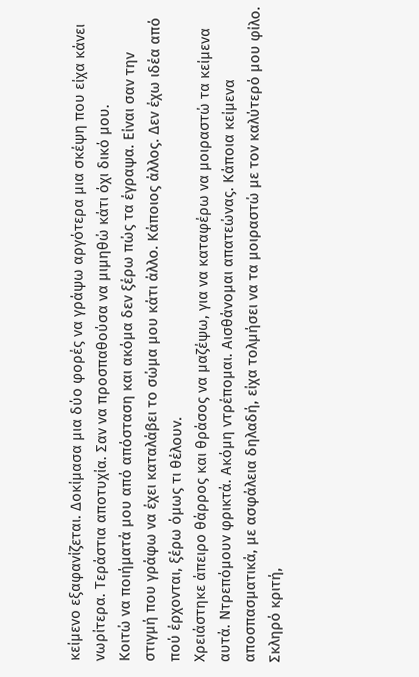κείμενο εξαφανίζεται. Δοκίμασα μια δύο φορές να γράψω αργότερα μια σκέψη που είχα κάνει νωρίτερα. Τεράστια αποτυχία. Σαν να προσπαθούσα να μιμηθώ κάτι όχι δικό μου.
Κοιτώ να ποιήματά μου από απόσταση και ακόμα δεν ξέρω πώς τα έγραψα. Είναι σαν την στιγμή που γράφω να έχει καταλάβει το σώμα μου κάτι άλλο. Κάποιος άλλος. Δεν έχω ιδέα από πού έρχονται, ξέρω όμως τι θέλουν.
Χρειάστηκε άπειρο θάρρος και θράσος να μαζέψω, για να καταφέρω να μοιραστώ τα κείμενα αυτά. Ντρεπόμουν φρικτά. Ακόμη ντρέπομαι. Αισθάνομαι απατεώνας. Κάποια κείμενα αποσπασματικά, με ασφάλεια δηλαδή, είχα τολμήσει να τα μοιραστώ με τον καλύτερό μου φίλο. Σκληρό κριτή,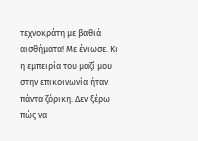τεχνοκράτη με βαθιά αισθήματα! Με ένιωσε. Κι η εμπειρία του μαζί μου στην επικοινωνία ήταν πάντα ζόρικη. Δεν ξέρω πώς να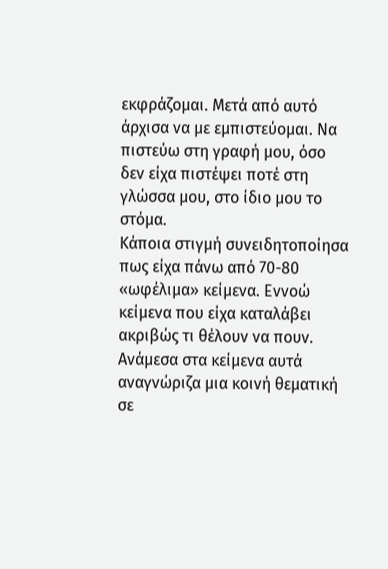εκφράζομαι. Μετά από αυτό άρχισα να με εμπιστεύομαι. Να πιστεύω στη γραφή μου, όσο δεν είχα πιστέψει ποτέ στη γλώσσα μου, στο ίδιο μου το στόμα.
Κάποια στιγμή συνειδητοποίησα πως είχα πάνω από 70-80 «ωφέλιμα» κείμενα. Εννοώ κείμενα που είχα καταλάβει ακριβώς τι θέλουν να πουν. Ανάμεσα στα κείμενα αυτά αναγνώριζα μια κοινή θεματική σε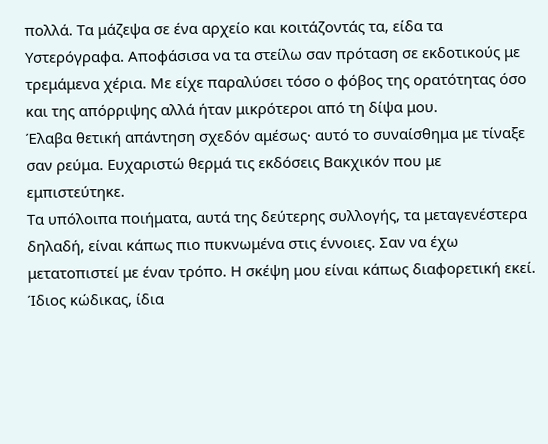πολλά. Τα μάζεψα σε ένα αρχείο και κοιτάζοντάς τα, είδα τα Υστερόγραφα. Αποφάσισα να τα στείλω σαν πρόταση σε εκδοτικούς με τρεμάμενα χέρια. Με είχε παραλύσει τόσο ο φόβος της ορατότητας όσο και της απόρριψης αλλά ήταν μικρότεροι από τη δίψα μου.
Έλαβα θετική απάντηση σχεδόν αμέσως· αυτό το συναίσθημα με τίναξε σαν ρεύμα. Ευχαριστώ θερμά τις εκδόσεις Βακχικόν που με εμπιστεύτηκε.
Τα υπόλοιπα ποιήματα, αυτά της δεύτερης συλλογής, τα μεταγενέστερα δηλαδή, είναι κάπως πιο πυκνωμένα στις έννοιες. Σαν να έχω μετατοπιστεί με έναν τρόπο. Η σκέψη μου είναι κάπως διαφορετική εκεί. Ίδιος κώδικας, ίδια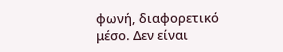φωνή, διαφορετικό μέσο. Δεν είναι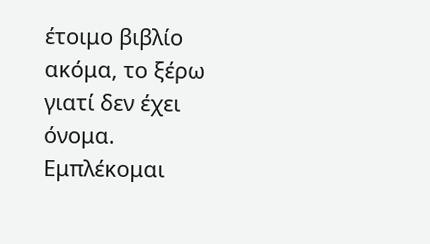έτοιμο βιβλίο ακόμα, το ξέρω γιατί δεν έχει όνομα. Εμπλέκομαι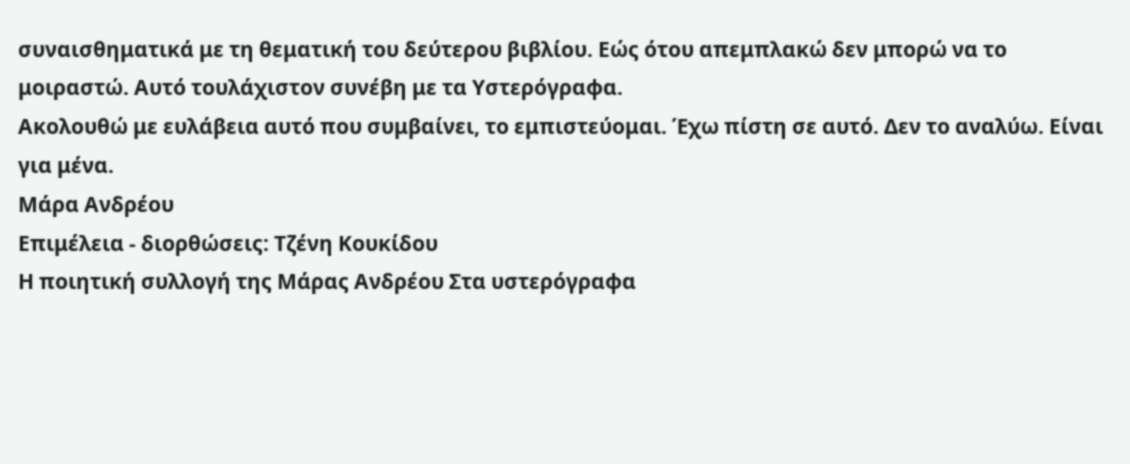συναισθηματικά με τη θεματική του δεύτερου βιβλίου. Εώς ότου απεμπλακώ δεν μπορώ να το μοιραστώ. Αυτό τουλάχιστον συνέβη με τα Υστερόγραφα.
Ακολουθώ με ευλάβεια αυτό που συμβαίνει, το εμπιστεύομαι. Έχω πίστη σε αυτό. Δεν το αναλύω. Είναι για μένα.
Μάρα Ανδρέου
Επιμέλεια - διορθώσεις: Τζένη Κουκίδου
Η ποιητική συλλογή της Μάρας Ανδρέου Στα υστερόγραφα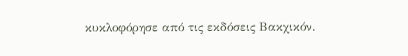κυκλοφόρησε από τις εκδόσεις Βακχικόν.